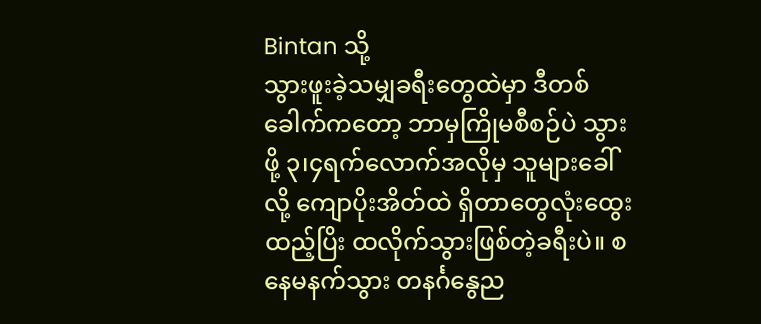Bintan သို့
သွားဖူးခဲ့သမျှခရီးတွေထဲမှာ ဒီတစ်ခေါက်ကတော့ ဘာမှကြိုမစီစဉ်ပဲ သွားဖို့ ၃၊၄ရက်လောက်အလိုမှ သူများခေါ်လို့ ကျောပိုးအိတ်ထဲ ရှိတာတွေလုံးထွေးထည့်ပြိး ထလိုက်သွားဖြစ်တဲ့ခရီးပဲ။ စနေမနက်သွား တနင်္ဂနွေည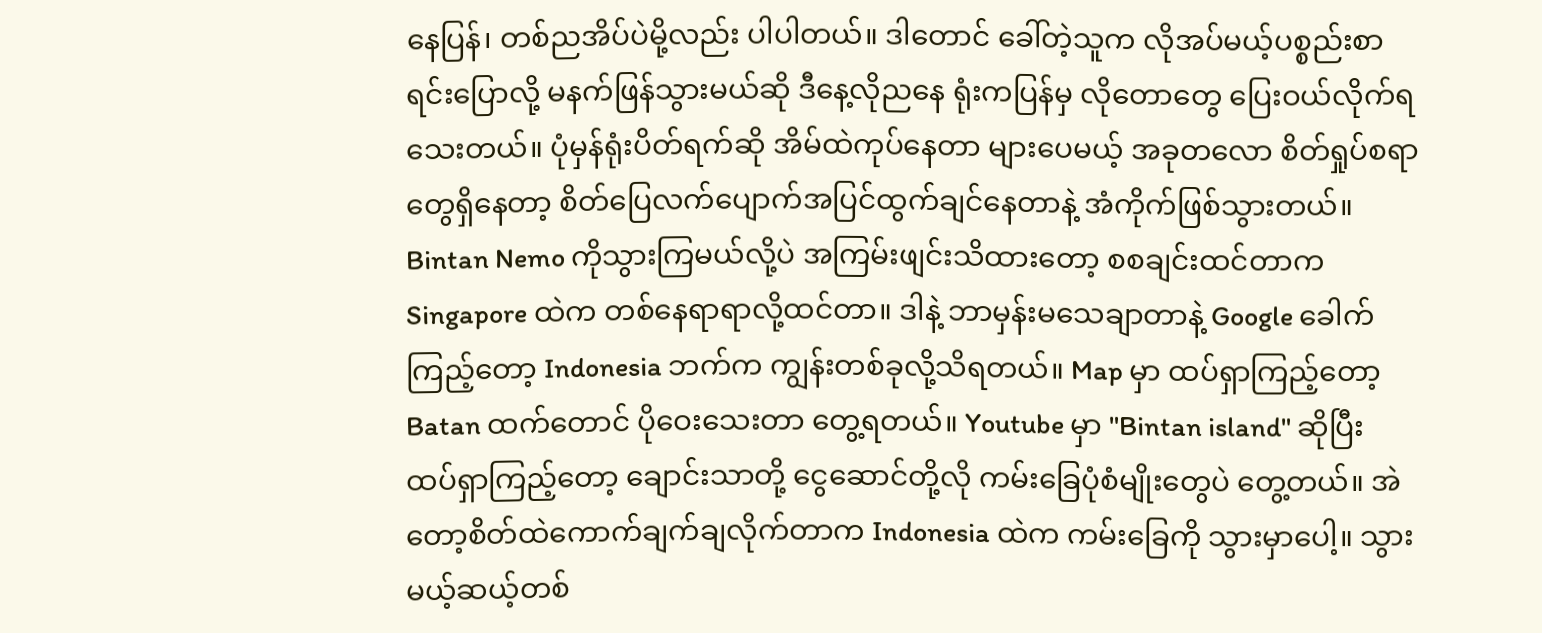နေပြန်၊ တစ်ညအိပ်ပဲမို့လည်း ပါပါတယ်။ ဒါတောင် ခေါ်တဲ့သူက လိုအပ်မယ့်ပစ္စည်းစာရင်းပြောလို့ မနက်ဖြန်သွားမယ်ဆို ဒီနေ့လိုညနေ ရုံးကပြန်မှ လိုတောတွေ ပြေးဝယ်လိုက်ရသေးတယ်။ ပုံမှန်ရုံးပိတ်ရက်ဆို အိမ်ထဲကုပ်နေတာ များပေမယ့် အခုတလော စိတ်ရှုပ်စရာတွေရှိနေတာ့ စိတ်ပြေလက်ပျောက်အပြင်ထွက်ချင်နေတာနဲ့ အံကိုက်ဖြစ်သွားတယ်။ Bintan Nemo ကိုသွားကြမယ်လို့ပဲ အကြမ်းဖျင်းသိထားတော့ စစချင်းထင်တာက Singapore ထဲက တစ်နေရာရာလို့ထင်တာ။ ဒါနဲ့ ဘာမှန်းမသေချာတာနဲ့ Google ခေါက်ကြည့်တော့ Indonesia ဘက်က ကျွန်းတစ်ခုလို့သိရတယ်။ Map မှာ ထပ်ရှာကြည့်တော့ Batan ထက်တောင် ပိုဝေးသေးတာ တွေ့ရတယ်။ Youtube မှာ "Bintan island" ဆိုပြီး ထပ်ရှာကြည့်တော့ ချောင်းသာတို့ ငွေဆောင်တို့လို ကမ်းခြေပုံစံမျိုးတွေပဲ တွေ့တယ်။ အဲတော့စိတ်ထဲကောက်ချက်ချလိုက်တာက Indonesia ထဲက ကမ်းခြေကို သွားမှာပေါ့။ သွားမယ့်ဆယ့်တစ်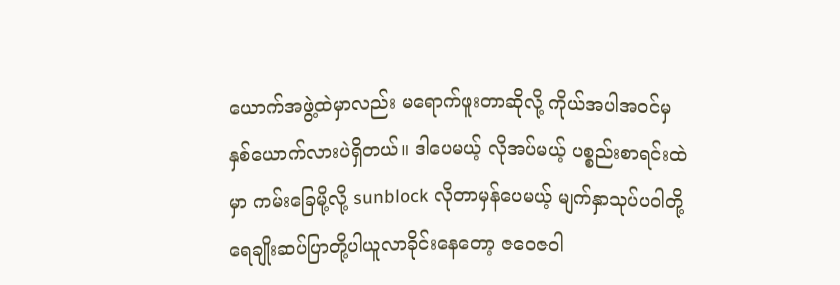ယောက်အဖွဲ့ထဲမှာလည်း မရောက်ဖူးတာဆိုလို့ ကိုယ်အပါအဝင်မှ နှစ်ယောက်လားပဲရှိတယ်။ ဒါပေမယ့် လိုအပ်မယ့် ပစ္စည်းစာရင်းထဲမှာ ကမ်းခြေမို့လို့ sunblock လိုတာမှန်ပေမယ့် မျက်နှာသုပ်ပဝါတို့ ရေချိုးဆပ်ပြာတို့ပါယူလာခိုင်းနေတော့ ဇဝေဇဝါ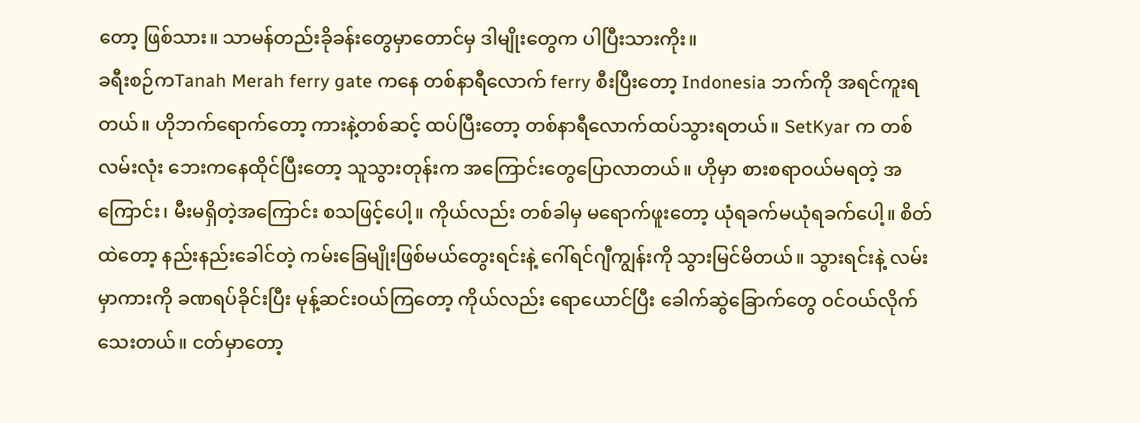တော့ ဖြစ်သား။ သာမန်တည်းခိုခန်းတွေမှာတောင်မှ ဒါမျိုးတွေက ပါပြီးသားကိုး။
ခရီးစဉ်ကTanah Merah ferry gate ကနေ တစ်နာရီလောက် ferry စီးပြီးတော့ Indonesia ဘက်ကို အရင်ကူးရတယ်။ ဟိုဘက်ရောက်တော့ ကားနဲ့တစ်ဆင့် ထပ်ပြီးတော့ တစ်နာရီလောက်ထပ်သွားရတယ်။ SetKyar က တစ်လမ်းလုံး ဘေးကနေထိုင်ပြီးတော့ သူသွားတုန်းက အကြောင်းတွေပြောလာတယ်။ ဟိုမှာ စားစရာဝယ်မရတဲ့ အကြောင်း၊ မီးမရှိတဲ့အကြောင်း စသဖြင့်ပေါ့။ ကိုယ်လည်း တစ်ခါမှ မရောက်ဖူးတော့ ယုံရခက်မယုံရခက်ပေါ့။ စိတ်ထဲတော့ နည်းနည်းခေါင်တဲ့ ကမ်းခြေမျိုးဖြစ်မယ်တွေးရင်းနဲ့ ဂေါ်ရင်ဂျီကျွန်းကို သွားမြင်မိတယ်။ သွားရင်းနဲ့ လမ်းမှာကားကို ခဏရပ်ခိုင်းပြီး မုန့်ဆင်းဝယ်ကြတော့ ကိုယ်လည်း ရောယောင်ပြီး ခေါက်ဆွဲခြောက်တွေ ဝင်ဝယ်လိုက်သေးတယ်။ ငတ်မှာတော့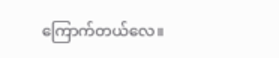ကြောက်တယ်လေ။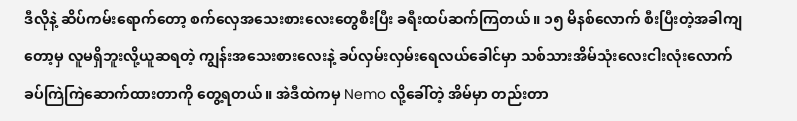ဒီလိုနဲ့ ဆိပ်ကမ်းရောက်တော့ စက်လှေအသေးစားလေးတွေစီးပြီး ခရီးထပ်ဆက်ကြတယ်။ ၁၅ မိနစ်လောက် စီးပြီးတဲ့အခါကျတော့မှ လူမရှိဘူးလို့ယူဆရတဲ့ ကျွန်းအသေးစားလေးနဲ့ ခပ်လှမ်းလှမ်းရေလယ်ခေါင်မှာ သစ်သားအိမ်သုံးလေးငါးလုံးလောက် ခပ်ကြဲကြဲဆောက်ထားတာကို တွေ့ရတယ်။ အဲဒီထဲကမှ Nemo လို့ခေါ်တဲ့ အိမ်မှာ တည်းတာ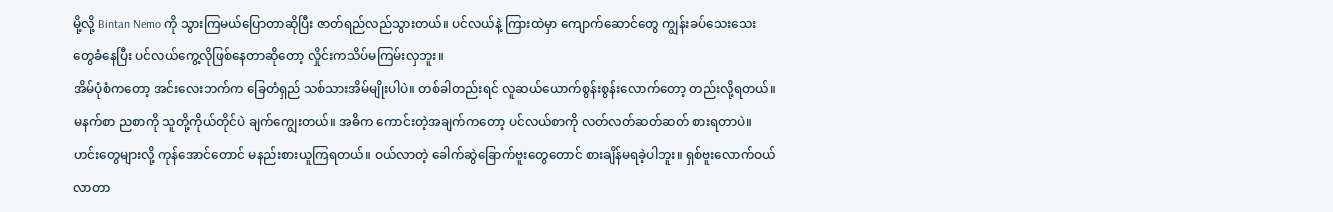မို့လို့ Bintan Nemo ကို သွားကြမယ်ပြောတာဆိုပြီး ဇာတ်ရည်လည်သွားတယ်။ ပင်လယ်နဲ့ ကြားထဲမှာ ကျောက်ဆောင်တွေ ကျွန်းခပ်သေးသေးတွေခံနေပြီး ပင်လယ်ကွေ့လိုဖြစ်နေတာဆိုတော့ လှိုင်းကသိပ်မကြမ်းလှဘူး။
အိမ်ပုံစံကတော့ အင်းလေးဘက်က ခြေတံရှည် သစ်သားအိမ်မျိုးပါပဲ။ တစ်ခါတည်းရင် လူဆယ်ယောက်စွန်းစွန်းလောက်တော့ တည်းလို့ရတယ်။ မနက်စာ ညစာကို သူတို့ကိုယ်တိုင်ပဲ ချက်ကျွေးတယ်။ အဓိက ကောင်းတဲ့အချက်ကတော့ ပင်လယ်စာကို လတ်လတ်ဆတ်ဆတ် စားရတာပဲ။ ဟင်းတွေများလို့ ကုန်အောင်တောင် မနည်းစားယူကြရတယ်။ ဝယ်လာတဲ့ ခေါက်ဆွဲခြောက်ဗူးတွေတောင် စားချိန်မရခဲ့ပါဘူး။ ရှစ်ဗူးလောက်ဝယ်လာတာ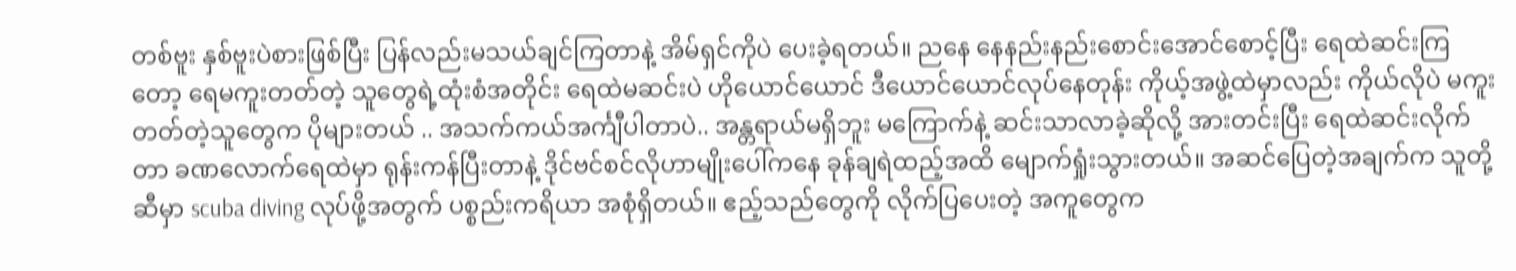တစ်ဗူး နှစ်ဗူးပဲစားဖြစ်ပြီး ပြန်လည်းမသယ်ချင်ကြတာနဲ့ အိမ်ရှင်ကိုပဲ ပေးခဲ့ရတယ်။ ညနေ နေနည်းနည်းစောင်းအောင်စောင့်ပြီး ရေထဲဆင်းကြတော့ ရေမကူးတတ်တဲ့ သူတွေရဲ့ထုံးစံအတိုင်း ရေထဲမဆင်းပဲ ဟိုယောင်ယောင် ဒီယောင်ယောင်လုပ်နေတုန်း ကိုယ့်အဖွဲ့ထဲမှာလည်း ကိုယ်လိုပဲ မကူးတတ်တဲ့သူတွေက ပိုများတယ် .. အသက်ကယ်အင်္ကျီပါတာပဲ.. အန္တရာယ်မရှိဘူး မကြောက်နဲ့ ဆင်းသာလာခဲ့ဆိုလို့ အားတင်းပြီး ရေထဲဆင်းလိုက်တာ ခဏလောက်ရေထဲမှာ ရုန်းကန်ပြီးတာနဲ့ ဒိုင်ဗင်စင်လိုဟာမျိုးပေါ်ကနေ ခုန်ချရဲထည့်အထိ မျောက်ရှုံးသွားတယ်။ အဆင်ပြေတဲ့အချက်က သူတို့ဆီမှာ scuba diving လုပ်ဖို့အတွက် ပစ္စည်းကရိယာ အစုံရှိတယ်။ ဧည့်သည်တွေကို လိုက်ပြပေးတဲ့ အကူတွေက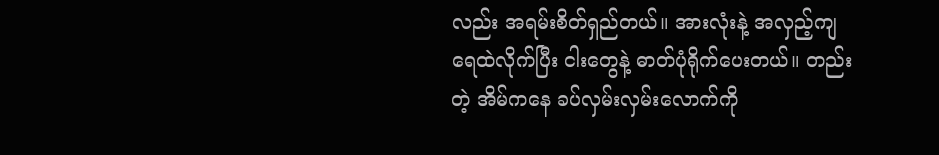လည်း အရမ်းစိတ်ရှည်တယ်။ အားလုံးနဲ့ အလှည့်ကျ ရေထဲလိုက်ပြီး ငါးတွေနဲ့ ဓာတ်ပုံရိုက်ပေးတယ်။ တည်းတဲ့ အိမ်ကနေ ခပ်လှမ်းလှမ်းလောက်ကို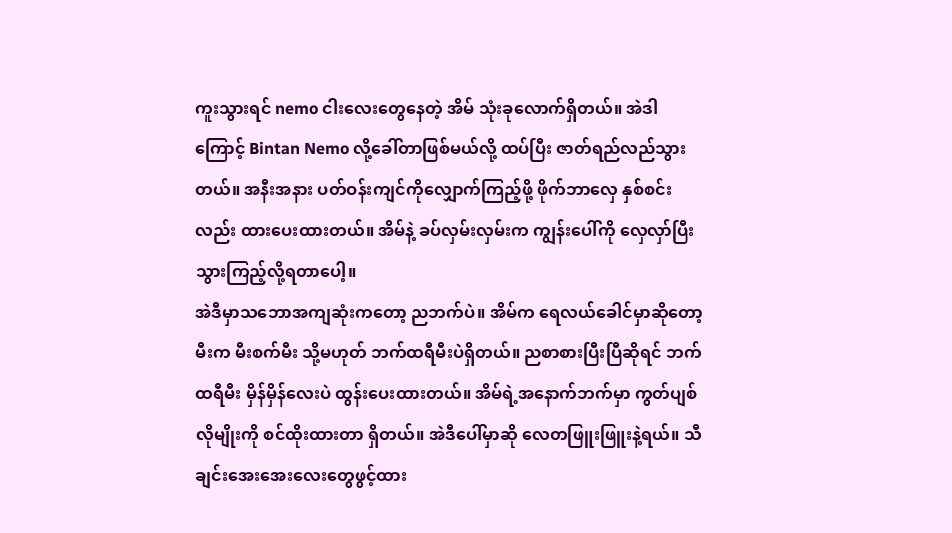ကူးသွားရင် nemo ငါးလေးတွေနေတဲ့ အိမ် သုံးခုလောက်ရှိတယ်။ အဲဒါကြောင့် Bintan Nemo လို့ခေါ်တာဖြစ်မယ်လို့ ထပ်ပြီး ဇာတ်ရည်လည်သွားတယ်။ အနီးအနား ပတ်ဝန်းကျင်ကိုလျှောက်ကြည့်ဖို့ ဖိုက်ဘာလှေ နှစ်စင်းလည်း ထားပေးထားတယ်။ အိမ်နဲ့ ခပ်လှမ်းလှမ်းက ကျွန်းပေါ်ကို လှေလှာ်ပြီး သွားကြည့်လို့ရတာပေါ့။
အဲဒီမှာသဘောအကျဆုံးကတော့ ညဘက်ပဲ။ အိမ်က ရေလယ်ခေါင်မှာဆိုတော့ မီးက မီးစက်မီး သို့မဟုတ် ဘက်ထရီမီးပဲရှိတယ်။ ညစာစားပြီးပြီဆိုရင် ဘက်ထရီမီး မှိန်မှိန်လေးပဲ ထွန်းပေးထားတယ်။ အိမ်ရဲ့အနောက်ဘက်မှာ ကွတ်ပျစ်လိုမျိုးကို စင်ထိုးထားတာ ရှိတယ်။ အဲဒီပေါ်မှာဆို လေတဖြူးဖြူးနဲ့ရယ်။ သီချင်းအေးအေးလေးတွေဖွင့်ထား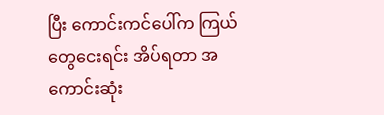ပြီး ကောင်းကင်ပေါ်က ကြယ်တွေငေးရင်း အိပ်ရတာ အကောင်းဆုံး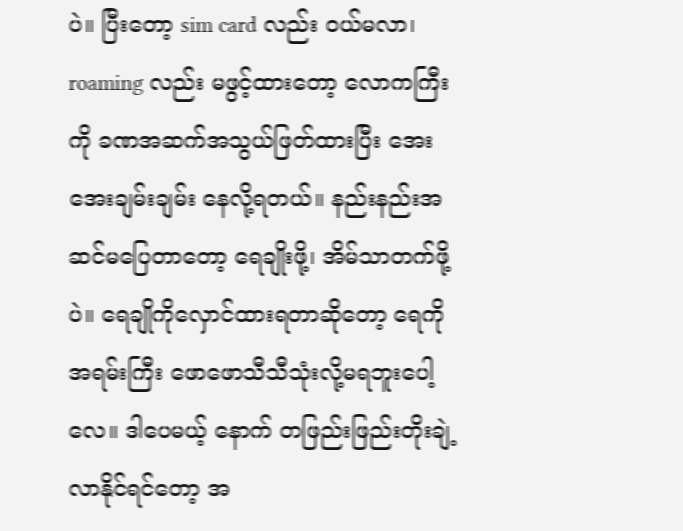ပဲ။ ပြီးတော့ sim card လည်း ဝယ်မလာ၊ roaming လည်း မဖွင့်ထားတော့ လောကကြီးကို ခဏအဆက်အသွယ်ဖြတ်ထားပြီး အေးအေးချမ်းချမ်း နေလို့ရတယ်။ နည်းနည်းအဆင်မပြေတာတော့ ရေချိုးဖို့၊ အိမ်သာတက်ဖို့ပဲ။ ရေချိုကိုလှောင်ထားရတာဆိုတော့ ရေကိုအရမ်းကြီး ဖောဖောသီသီသုံးလို့မရဘူးပေါ့လေ။ ဒါပေမယ့် နောက် တဖြည်းဖြည်းတိုးချဲ့လာနိုင်ရင်တော့ အ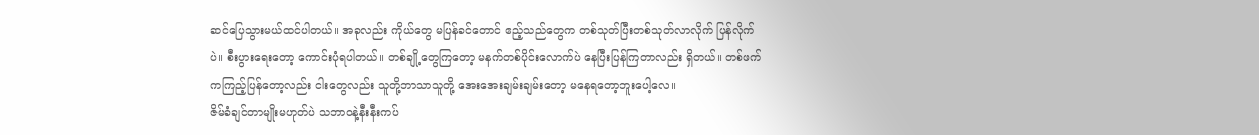ဆင်ပြေသွားမယ်ထင်ပါတယ်။ အခုလည်း ကိုယ်တွေ မပြန်ခင်တောင် ဧည့်သည်တွေက တစ်သုတ်ပြီးတစ်သုတ်လာလိုက် ပြန်လိုက်ပဲ။ စီးပွားရေးတော့ ကောင်းပုံရပါတယ်။ တစ်ချို့တွေကြတော့ မနက်တစ်ပိုင်းလောက်ပဲ နေပြီးပြန်ကြတာလည်း ရှိတယ်။ တစ်ဖက်ကကြည့်ပြန်တော့လည်း ငါးတွေလည်း သူတို့ဘာသာသူတို့ အေးအေးချမ်းချမ်းတော့ မနေရတော့ဘူးပေါ့လေ။
ဇိမ်ခံချင်တာမျိုးမဟုတ်ပဲ သဘာဝနဲ့နီးနီးကပ်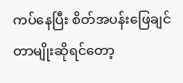ကပ်နေပြီး စိတ်အပန်းဖြေချင်တာမျိုးဆိုရင်တော့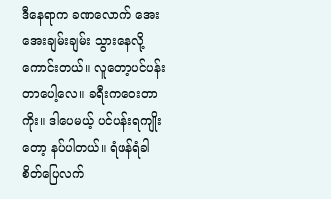ဒီနေရာက ခဏလောက် အေးအေးချမ်းချမ်း သွားနေလို့ကောင်းတယ်။ လူတော့ပင်ပန်းတာပေါ့လေ။ ခရီးကဝေးတာကိုး။ ဒါပေမယ့် ပင်ပန်းရကျိုးတော့ နပ်ပါတယ်။ ရံဖန်ရံခါ စိတ်ပြေလက်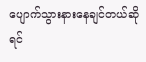ပျောက်သွားနားနေချင်တယ်ဆိုရင်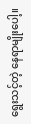ရွေးသင့်တဲ့ နေရာမျိုးပေါ့။